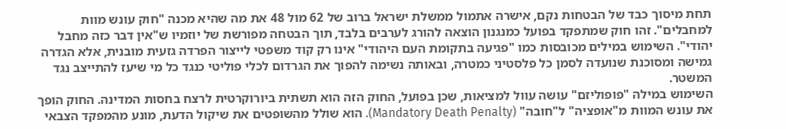תחת מיסוך כבד של הבטחות נקם, אישרה אתמול ממשלת ישראל ברוב של 62 מול 48 את מה שהיא מכנה "חוק עונש מוות למחבלים". זהו חוק שמתפקד בפועל כמנגנון הוצאה להורג לערבים בלבד, תוך הבטחה מפורשת של יוזמיו ש"אין דבר כזה מחבל יהודי". השימוש במילים מכובסות כמו "פגיעה בתקומת העם היהודי" אינו רק קוד משפטי לייצור הפרדה גזעית מובנית, אלא הגדרה גמישה ומסוכנת שנועדה לסמן כל פלסטיני כמטרה, ובאותה נשימה להפוך את הגרדום לכלי פוליטי כנגד כל מי שיעז להתייצב נגד המשטר.
השימוש במילה "פופוליזם" עושה עוול למציאות, שכן בפועל, החוק הזה הוא תשתית ביורוקרטית לרצח בחסות המדינה. החוק הופך את עונש המוות מ"אופציה" ל"חובה" (Mandatory Death Penalty). הוא שולל מהשופטים את שיקול הדעת, מונע מהמפקד הצבאי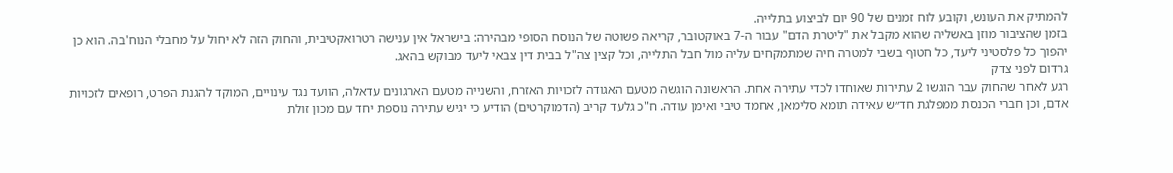להמתיק את העונש, וקובע לוח זמנים של 90 יום לביצוע בתלייה.
בזמן שהציבור מוזן באשליה שהוא מקבל את "ליטרת הדם" עבור ה-7 באוקטובר, קריאה פשוטה של הנוסח הסופי מבהירה: בישראל אין ענישה רטרואקטיבית, והחוק הזה לא יחול על מחבלי הנוח'בה. הוא כן יהפוך כל פלסטיני ליעד, כל חטוף בשבי למטרה חיה שמתמקחים עליה מול חבל התלייה, וכל קצין צה"ל בבית דין צבאי ליעד מבוקש בהאג.
גרדום לפני צדק
רגע לאחר שהחוק עבר הוגשו 2 עתירות שאוחדו לכדי עתירה אחת. הראשונה הוגשה מטעם האגודה לזכויות האזרח, והשנייה מטעם הארגונים עדאלה, הוועד נגד עינויים, המוקד להגנת הפרט, רופאים לזכויות אדם, וכן חברי הכנסת ממפלגת חד״ש עאידה תומא סלימאן, אחמד טיבי ואימן עודה. ח"כ גלעד קריב (הדמוקרטים) הודיע כי יגיש עתירה נוספת יחד עם מכון זולת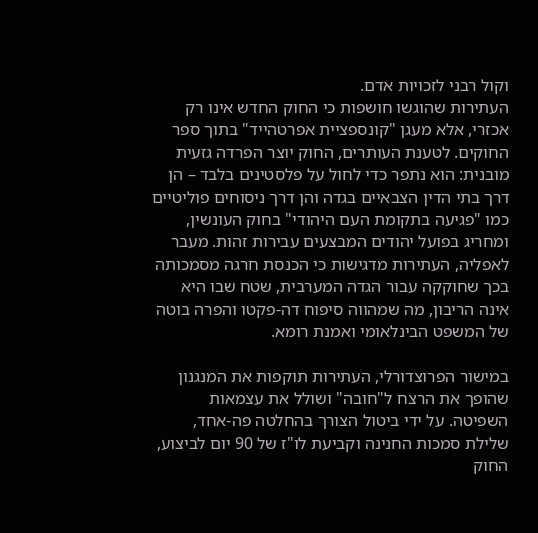וקול רבני לזכויות אדם.
העתירות שהוגשו חושפות כי החוק החדש אינו רק אכזרי, אלא מעגן "קונספציית אפרטהייד" בתוך ספר החוקים. לטענת העותרים, החוק יוצר הפרדה גזעית מובנית: הוא נתפר כדי לחול על פלסטינים בלבד – הן דרך בתי הדין הצבאיים בגדה והן דרך ניסוחים פוליטיים כמו "פגיעה בתקומת העם היהודי" בחוק העונשין, ומחריג בפועל יהודים המבצעים עבירות זהות. מעבר לאפליה, העתירות מדגישות כי הכנסת חרגה מסמכותה בכך שחוקקה עבור הגדה המערבית, שטח שבו היא אינה הריבון, מה שמהווה סיפוח דה-פקטו והפרה בוטה של המשפט הבינלאומי ואמנת רומא.

במישור הפרוצדורלי, העתירות תוקפות את המנגנון שהופך את הרצח ל"חובה" ושולל את עצמאות השפיטה. על ידי ביטול הצורך בהחלטה פה-אחד, שלילת סמכות החנינה וקביעת לו"ז של 90 יום לביצוע, החוק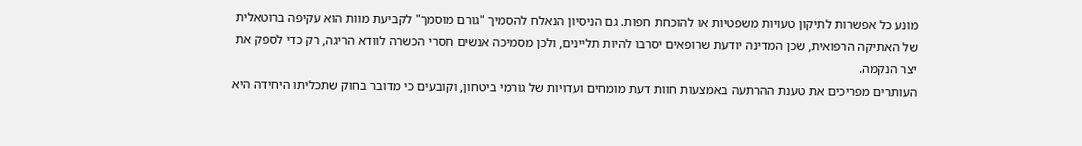מונע כל אפשרות לתיקון טעויות משפטיות או להוכחת חפות. גם הניסיון הנאלח להסמיך "גורם מוסמך" לקביעת מוות הוא עקיפה ברוטאלית של האתיקה הרפואית, שכן המדינה יודעת שרופאים יסרבו להיות תליינים, ולכן מסמיכה אנשים חסרי הכשרה לוודא הריגה, רק כדי לספק את יצר הנקמה.
העותרים מפריכים את טענת ההרתעה באמצעות חוות דעת מומחים ועדויות של גורמי ביטחון, וקובעים כי מדובר בחוק שתכליתו היחידה היא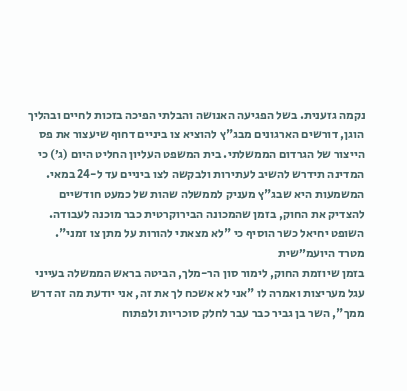נקמה גזענית. בשל הפגיעה האנושה והבלתי הפיכה בזכות לחיים ובהליך הוגן, דורשים הארגונים מבג"ץ להוציא צו ביניים דחוף שיעצור את פס הייצור של הגרדום הממשלתי. בית המשפט העליון החליט היום (ג׳) כי המדינה תידרש להשיב לעתירות ולבקשה לצו ביניים עד ל-24 במאי. המשמעות היא שבג"ץ מעניק לממשלה שהות של כמעט חודשיים להצדיק את החוק, בזמן שהמכונה הבירוקרטית כבר מוכנה לעבודה. השופט יחיאל כשר הוסיף כי "לא מצאתי להורות על מתן צו זמני".
מטרד היועמ״שית
בזמן שיוזמת החוק, לימור סון הר-מלך, הביטה בראש הממשלה בעייני עגל מעריצות ואמרה לו "אני לא אשכח לך את זה, אני יודעת מה זה דרש ממך", השר בן גביר כבר עבר לחלק סוכריות ולפתוח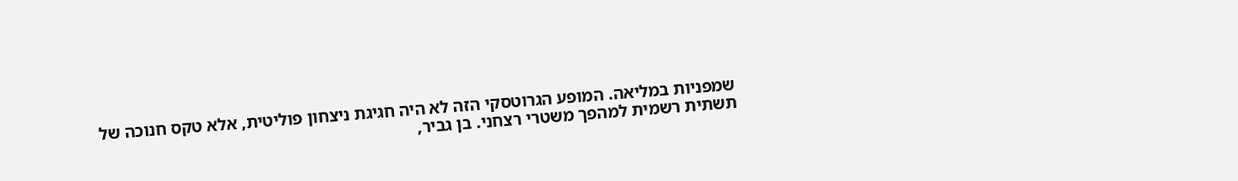שמפניות במליאה. המופע הגרוטסקי הזה לא היה חגיגת ניצחון פוליטית, אלא טקס חנוכה של תשתית רשמית למהפך משטרי רצחני. בן גביר,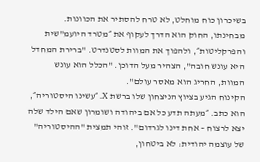בשיכרון כוח מוחלט, לא טרח להסתיר את הכוונות. מבחינתו, החוק הוא הדרך לעקוף את ״מטרד היועמ"שית והפרקליטות״, ולהפוך את המוות לסטנדרט. "ברירת המחדל היא עונש חובה", הצהיר מעל הדוכן. "הכלל הוא עונש המוות, החריג הוא מאסר עולם".
הקינוח הגיע בציוץ הניצחון שלו ברשת X. ״עשינו היסטוריה״, הוא כתב. ״מעתה תדע כל אם ביהודה ושומרון שאם הילד שלה יצא לרצוח – אחת דינו לגרדום". זוהי תמצית "ההיסטוריה" של עוצמה יהודית: לא ביטחון,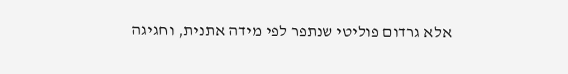אלא גרדום פוליטי שנתפר לפי מידה אתנית, וחגיגה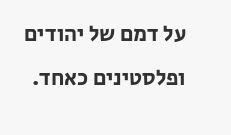על דמם של יהודים ופלסטינים כאחד.